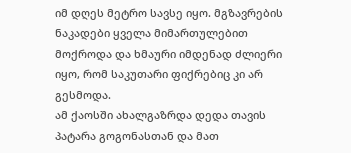იმ დღეს მეტრო სავსე იყო. მგზავრების ნაკადები ყველა მიმართულებით მოქროდა და ხმაური იმდენად ძლიერი იყო, რომ საკუთარი ფიქრებიც კი არ გესმოდა.
ამ ქაოსში ახალგაზრდა დედა თავის პატარა გოგონასთან და მათ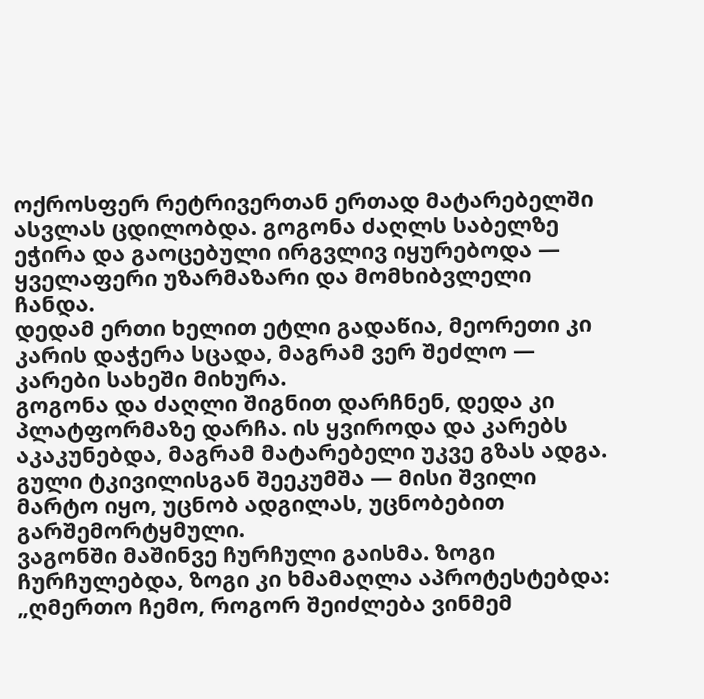ოქროსფერ რეტრივერთან ერთად მატარებელში ასვლას ცდილობდა. გოგონა ძაღლს საბელზე ეჭირა და გაოცებული ირგვლივ იყურებოდა — ყველაფერი უზარმაზარი და მომხიბვლელი ჩანდა.
დედამ ერთი ხელით ეტლი გადაწია, მეორეთი კი კარის დაჭერა სცადა, მაგრამ ვერ შეძლო — კარები სახეში მიხურა.
გოგონა და ძაღლი შიგნით დარჩნენ, დედა კი პლატფორმაზე დარჩა. ის ყვიროდა და კარებს აკაკუნებდა, მაგრამ მატარებელი უკვე გზას ადგა. გული ტკივილისგან შეეკუმშა — მისი შვილი მარტო იყო, უცნობ ადგილას, უცნობებით გარშემორტყმული.
ვაგონში მაშინვე ჩურჩული გაისმა. ზოგი ჩურჩულებდა, ზოგი კი ხმამაღლა აპროტესტებდა:
„ღმერთო ჩემო, როგორ შეიძლება ვინმემ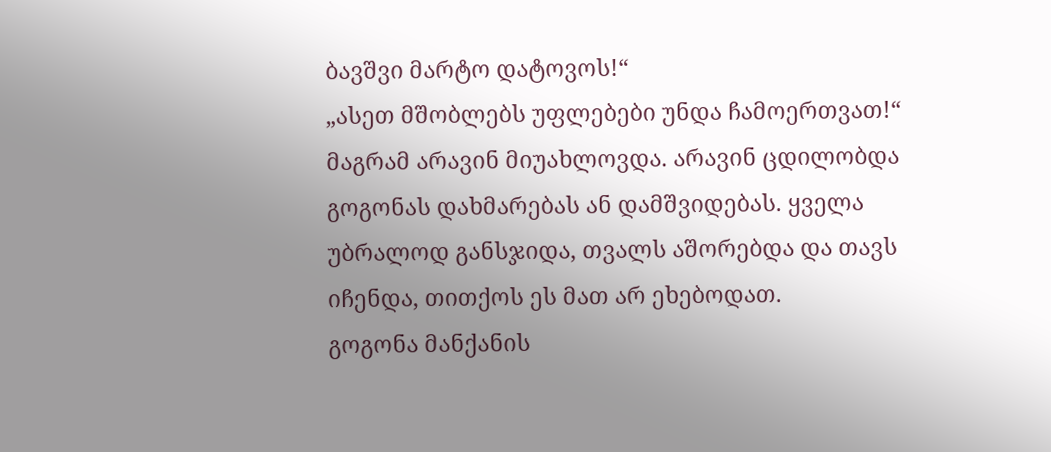ბავშვი მარტო დატოვოს!“
„ასეთ მშობლებს უფლებები უნდა ჩამოერთვათ!“
მაგრამ არავინ მიუახლოვდა. არავინ ცდილობდა გოგონას დახმარებას ან დამშვიდებას. ყველა უბრალოდ განსჯიდა, თვალს აშორებდა და თავს იჩენდა, თითქოს ეს მათ არ ეხებოდათ.
გოგონა მანქანის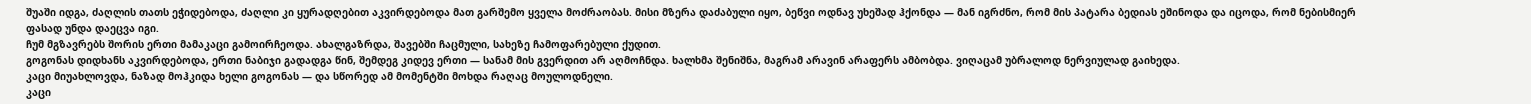შუაში იდგა, ძაღლის თათს ეჭიდებოდა, ძაღლი კი ყურადღებით აკვირდებოდა მათ გარშემო ყველა მოძრაობას. მისი მზერა დაძაბული იყო, ბეწვი ოდნავ უხეშად ჰქონდა — მან იგრძნო, რომ მის პატარა ბედიას ეშინოდა და იცოდა, რომ ნებისმიერ ფასად უნდა დაეცვა იგი.
ჩუმ მგზავრებს შორის ერთი მამაკაცი გამოირჩეოდა. ახალგაზრდა, შავებში ჩაცმული, სახეზე ჩამოფარებული ქუდით.
გოგონას დიდხანს აკვირდებოდა, ერთი ნაბიჯი გადადგა წინ, შემდეგ კიდევ ერთი — სანამ მის გვერდით არ აღმოჩნდა. ხალხმა შენიშნა, მაგრამ არავინ არაფერს ამბობდა. ვიღაცამ უბრალოდ ნერვიულად გაიხედა.
კაცი მიუახლოვდა, ნაზად მოჰკიდა ხელი გოგონას — და სწორედ ამ მომენტში მოხდა რაღაც მოულოდნელი.
კაცი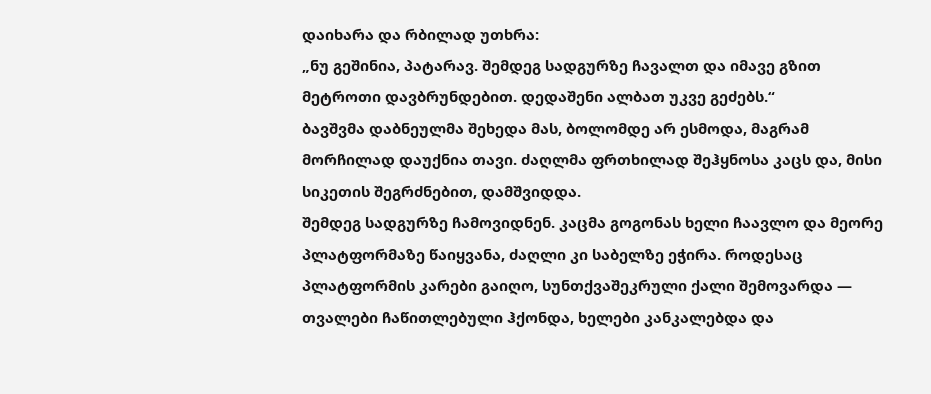დაიხარა და რბილად უთხრა:
„ნუ გეშინია, პატარავ. შემდეგ სადგურზე ჩავალთ და იმავე გზით მეტროთი დავბრუნდებით. დედაშენი ალბათ უკვე გეძებს.“
ბავშვმა დაბნეულმა შეხედა მას, ბოლომდე არ ესმოდა, მაგრამ მორჩილად დაუქნია თავი. ძაღლმა ფრთხილად შეჰყნოსა კაცს და, მისი სიკეთის შეგრძნებით, დამშვიდდა.
შემდეგ სადგურზე ჩამოვიდნენ. კაცმა გოგონას ხელი ჩაავლო და მეორე პლატფორმაზე წაიყვანა, ძაღლი კი საბელზე ეჭირა. როდესაც პლატფორმის კარები გაიღო, სუნთქვაშეკრული ქალი შემოვარდა — თვალები ჩაწითლებული ჰქონდა, ხელები კანკალებდა და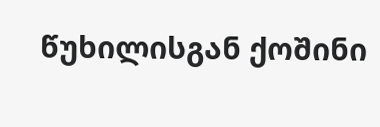წუხილისგან ქოშინი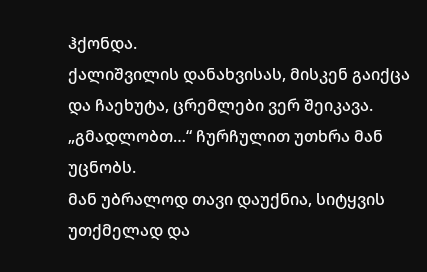ჰქონდა.
ქალიშვილის დანახვისას, მისკენ გაიქცა და ჩაეხუტა, ცრემლები ვერ შეიკავა.
„გმადლობთ…“ ჩურჩულით უთხრა მან უცნობს.
მან უბრალოდ თავი დაუქნია, სიტყვის უთქმელად და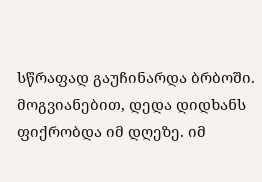სწრაფად გაუჩინარდა ბრბოში.
მოგვიანებით, დედა დიდხანს ფიქრობდა იმ დღეზე. იმ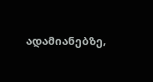ადამიანებზე,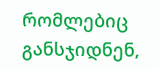რომლებიც განსჯიდნენ,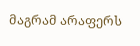მაგრამ არაფერს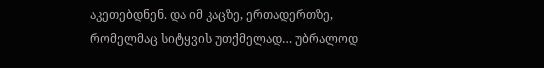აკეთებდნენ. და იმ კაცზე, ერთადერთზე, რომელმაც სიტყვის უთქმელად… უბრალოდ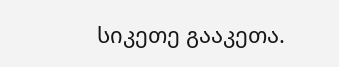სიკეთე გააკეთა.